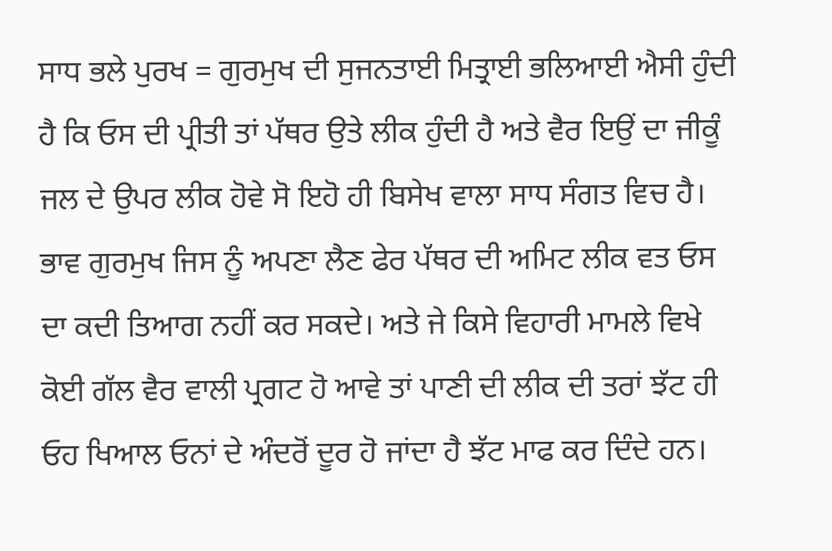ਸਾਧ ਭਲੇ ਪੁਰਖ = ਗੁਰਮੁਖ ਦੀ ਸੁਜਨਤਾਈ ਮਿਤ੍ਰਾਈ ਭਲਿਆਈ ਐਸੀ ਹੁੰਦੀ ਹੈ ਕਿ ਓਸ ਦੀ ਪ੍ਰੀਤੀ ਤਾਂ ਪੱਥਰ ਉਤੇ ਲੀਕ ਹੁੰਦੀ ਹੈ ਅਤੇ ਵੈਰ ਇਉਂ ਦਾ ਜੀਕੂੰ ਜਲ ਦੇ ਉਪਰ ਲੀਕ ਹੋਵੇ ਸੋ ਇਹੋ ਹੀ ਬਿਸੇਖ ਵਾਲਾ ਸਾਧ ਸੰਗਤ ਵਿਚ ਹੈ। ਭਾਵ ਗੁਰਮੁਖ ਜਿਸ ਨੂੰ ਅਪਣਾ ਲੈਣ ਫੇਰ ਪੱਥਰ ਦੀ ਅਮਿਟ ਲੀਕ ਵਤ ਓਸ ਦਾ ਕਦੀ ਤਿਆਗ ਨਹੀਂ ਕਰ ਸਕਦੇ। ਅਤੇ ਜੇ ਕਿਸੇ ਵਿਹਾਰੀ ਮਾਮਲੇ ਵਿਖੇ ਕੋਈ ਗੱਲ ਵੈਰ ਵਾਲੀ ਪ੍ਰਗਟ ਹੋ ਆਵੇ ਤਾਂ ਪਾਣੀ ਦੀ ਲੀਕ ਦੀ ਤਰਾਂ ਝੱਟ ਹੀ ਓਹ ਖਿਆਲ ਓਨਾਂ ਦੇ ਅੰਦਰੋਂ ਦੂਰ ਹੋ ਜਾਂਦਾ ਹੈ ਝੱਟ ਮਾਫ ਕਰ ਦਿੰਦੇ ਹਨ।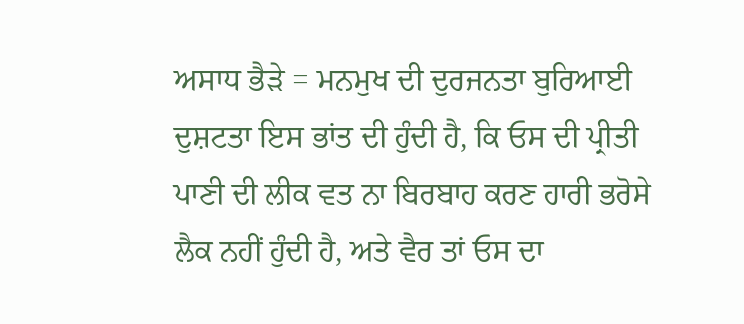ਅਸਾਧ ਭੈੜੇ = ਮਨਮੁਖ ਦੀ ਦੁਰਜਨਤਾ ਬੁਰਿਆਈ ਦੁਸ਼ਟਤਾ ਇਸ ਭਾਂਤ ਦੀ ਹੁੰਦੀ ਹੈ, ਕਿ ਓਸ ਦੀ ਪ੍ਰੀਤੀ ਪਾਣੀ ਦੀ ਲੀਕ ਵਤ ਨਾ ਬਿਰਬਾਹ ਕਰਣ ਹਾਰੀ ਭਰੋਸੇ ਲੈਕ ਨਹੀਂ ਹੁੰਦੀ ਹੈ, ਅਤੇ ਵੈਰ ਤਾਂ ਓਸ ਦਾ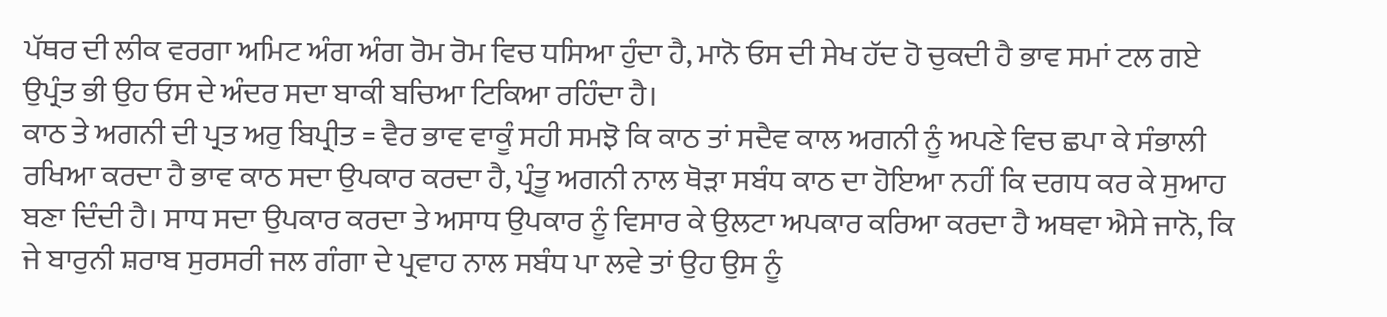ਪੱਥਰ ਦੀ ਲੀਕ ਵਰਗਾ ਅਮਿਟ ਅੰਗ ਅੰਗ ਰੋਮ ਰੋਮ ਵਿਚ ਧਸਿਆ ਹੁੰਦਾ ਹੈ, ਮਾਨੋ ਓਸ ਦੀ ਸੇਖ ਹੱਦ ਹੋ ਚੁਕਦੀ ਹੈ ਭਾਵ ਸਮਾਂ ਟਲ ਗਏ ਉਪ੍ਰੰਤ ਭੀ ਉਹ ਓਸ ਦੇ ਅੰਦਰ ਸਦਾ ਬਾਕੀ ਬਚਿਆ ਟਿਕਿਆ ਰਹਿੰਦਾ ਹੈ।
ਕਾਠ ਤੇ ਅਗਨੀ ਦੀ ਪ੍ਰਤ ਅਰੁ ਬਿਪ੍ਰੀਤ = ਵੈਰ ਭਾਵ ਵਾਕੂੰ ਸਹੀ ਸਮਝੋ ਕਿ ਕਾਠ ਤਾਂ ਸਦੈਵ ਕਾਲ ਅਗਨੀ ਨੂੰ ਅਪਣੇ ਵਿਚ ਛਪਾ ਕੇ ਸੰਭਾਲੀ ਰਖਿਆ ਕਰਦਾ ਹੈ ਭਾਵ ਕਾਠ ਸਦਾ ਉਪਕਾਰ ਕਰਦਾ ਹੈ, ਪ੍ਰੰਤੂ ਅਗਨੀ ਨਾਲ ਥੋੜਾ ਸਬੰਧ ਕਾਠ ਦਾ ਹੋਇਆ ਨਹੀਂ ਕਿ ਦਗਧ ਕਰ ਕੇ ਸੁਆਹ ਬਣਾ ਦਿੰਦੀ ਹੈ। ਸਾਧ ਸਦਾ ਉਪਕਾਰ ਕਰਦਾ ਤੇ ਅਸਾਧ ਉਪਕਾਰ ਨੂੰ ਵਿਸਾਰ ਕੇ ਉਲਟਾ ਅਪਕਾਰ ਕਰਿਆ ਕਰਦਾ ਹੈ ਅਥਵਾ ਐਸੇ ਜਾਨੋ, ਕਿ ਜੇ ਬਾਰੁਨੀ ਸ਼ਰਾਬ ਸੁਰਸਰੀ ਜਲ ਗੰਗਾ ਦੇ ਪ੍ਰਵਾਹ ਨਾਲ ਸਬੰਧ ਪਾ ਲਵੇ ਤਾਂ ਉਹ ਉਸ ਨੂੰ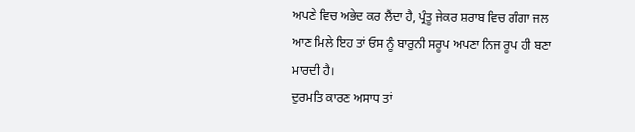ਅਪਣੇ ਵਿਚ ਅਭੇਦ ਕਰ ਲੈਂਦਾ ਹੈ, ਪ੍ਰੰਤੂ ਜੇਕਰ ਸ਼ਰਾਬ ਵਿਚ ਗੰਗਾ ਜਲ ਆਣ ਮਿਲੇ ਇਹ ਤਾਂ ਓਸ ਨੂੰ ਬਾਰੁਨੀ ਸਰੂਪ ਅਪਣਾ ਨਿਜ ਰੂਪ ਹੀ ਬਣਾ ਮਾਰਦੀ ਹੈ।
ਦੁਰਮਤਿ ਕਾਰਣ ਅਸਾਧ ਤਾਂ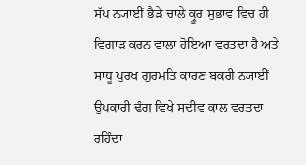ਸੱਪ ਨ੍ਯਾਈਂ ਭੈੜੇ ਚਾਲੇ ਕ੍ਰੂਰ ਸੁਭਾਵ ਵਿਚ ਹੀ ਵਿਗਾੜ ਕਰਨ ਵਾਲਾ ਹੋਇਆ ਵਰਤਦਾ ਹੈ ਅਤੇ ਸਾਧੂ ਪੁਰਖ ਗੁਰਮਤਿ ਕਾਰਣ ਬਕਰੀ ਨ੍ਯਾਈਂ ਉਪਕਾਰੀ ਢੰਗ ਵਿਖੇ ਸਦੀਵ ਕਾਲ ਵਰਤਦਾ ਰਹਿੰਦਾ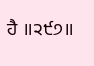ਹੈ ॥੨੯੭॥